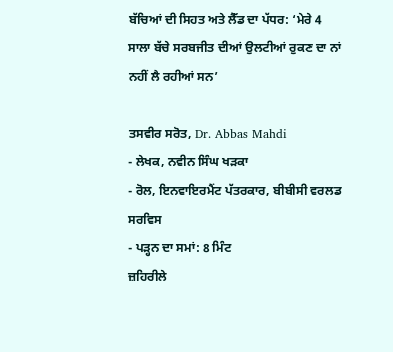ਬੱਚਿਆਂ ਦੀ ਸਿਹਤ ਅਤੇ ਲੈੱਡ ਦਾ ਪੱਧਰ: ‘ਮੇਰੇ 4 ਸਾਲਾ ਬੱਚੇ ਸਰਬਜੀਤ ਦੀਆਂ ਉਲਟੀਆਂ ਰੁਕਣ ਦਾ ਨਾਂ ਨਹੀਂ ਲੈ ਰਹੀਆਂ ਸਨ’

ਤਸਵੀਰ ਸਰੋਤ, Dr. Abbas Mahdi
- ਲੇਖਕ, ਨਵੀਨ ਸਿੰਘ ਖੜਕਾ
- ਰੋਲ, ਇਨਵਾਇਰਮੈਂਟ ਪੱਤਰਕਾਰ, ਬੀਬੀਸੀ ਵਰਲਡ ਸਰਵਿਸ
- ਪੜ੍ਹਨ ਦਾ ਸਮਾਂ: 8 ਮਿੰਟ
ਜ਼ਹਿਰੀਲੇ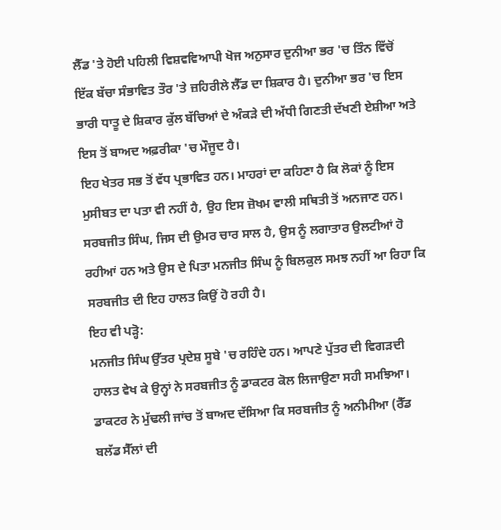ਲੈੱਡ 'ਤੇ ਹੋਈ ਪਹਿਲੀ ਵਿਸ਼ਵਵਿਆਪੀ ਖੋਜ ਅਨੁਸਾਰ ਦੁਨੀਆ ਭਰ 'ਚ ਤਿੰਨ ਵਿੱਚੋਂ ਇੱਕ ਬੱਚਾ ਸੰਭਾਵਿਤ ਤੌਰ 'ਤੇ ਜ਼ਹਿਰੀਲੇ ਲੈੱਡ ਦਾ ਸ਼ਿਕਾਰ ਹੈ। ਦੁਨੀਆ ਭਰ 'ਚ ਇਸ ਭਾਰੀ ਧਾਤੂ ਦੇ ਸ਼ਿਕਾਰ ਕੁੱਲ ਬੱਚਿਆਂ ਦੇ ਅੰਕੜੇ ਦੀ ਅੱਧੀ ਗਿਣਤੀ ਦੱਖਣੀ ਏਸ਼ੀਆ ਅਤੇ ਇਸ ਤੋਂ ਬਾਅਦ ਅਫ਼ਰੀਕਾ 'ਚ ਮੌਜੂਦ ਹੈ।
ਇਹ ਖੇਤਰ ਸਭ ਤੋਂ ਵੱਧ ਪ੍ਰਭਾਵਿਤ ਹਨ। ਮਾਹਰਾਂ ਦਾ ਕਹਿਣਾ ਹੈ ਕਿ ਲੋਕਾਂ ਨੂੰ ਇਸ ਮੁਸੀਬਤ ਦਾ ਪਤਾ ਵੀ ਨਹੀਂ ਹੈ, ਉਹ ਇਸ ਜ਼ੋਖਮ ਵਾਲੀ ਸਥਿਤੀ ਤੋਂ ਅਨਜਾਣ ਹਨ।
ਸਰਬਜੀਤ ਸਿੰਘ, ਜਿਸ ਦੀ ਉਮਰ ਚਾਰ ਸਾਲ ਹੈ, ਉਸ ਨੂੰ ਲਗਾਤਾਰ ਉਲਟੀਆਂ ਹੋ ਰਹੀਆਂ ਹਨ ਅਤੇ ਉਸ ਦੇ ਪਿਤਾ ਮਨਜੀਤ ਸਿੰਘ ਨੂੰ ਬਿਲਕੁਲ ਸਮਝ ਨਹੀਂ ਆ ਰਿਹਾ ਕਿ ਸਰਬਜੀਤ ਦੀ ਇਹ ਹਾਲਤ ਕਿਉਂ ਹੋ ਰਹੀ ਹੈ।
ਇਹ ਵੀ ਪੜ੍ਹੋ:
ਮਨਜੀਤ ਸਿੰਘ ਉੱਤਰ ਪ੍ਰਦੇਸ਼ ਸੂਬੇ 'ਚ ਰਹਿੰਦੇ ਹਨ। ਆਪਣੇ ਪੁੱਤਰ ਦੀ ਵਿਗੜਦੀ ਹਾਲਤ ਵੇਖ ਕੇ ਉਨ੍ਹਾਂ ਨੇ ਸਰਬਜੀਤ ਨੂੰ ਡਾਕਟਰ ਕੋਲ ਲਿਜਾਉਣਾ ਸਹੀ ਸਮਝਿਆ।
ਡਾਕਟਰ ਨੇ ਮੁੱਢਲੀ ਜਾਂਚ ਤੋਂ ਬਾਅਦ ਦੱਸਿਆ ਕਿ ਸਰਬਜੀਤ ਨੂੰ ਅਨੀਮੀਆ (ਰੈੱਡ ਬਲੱਡ ਸੈੱਲਾਂ ਦੀ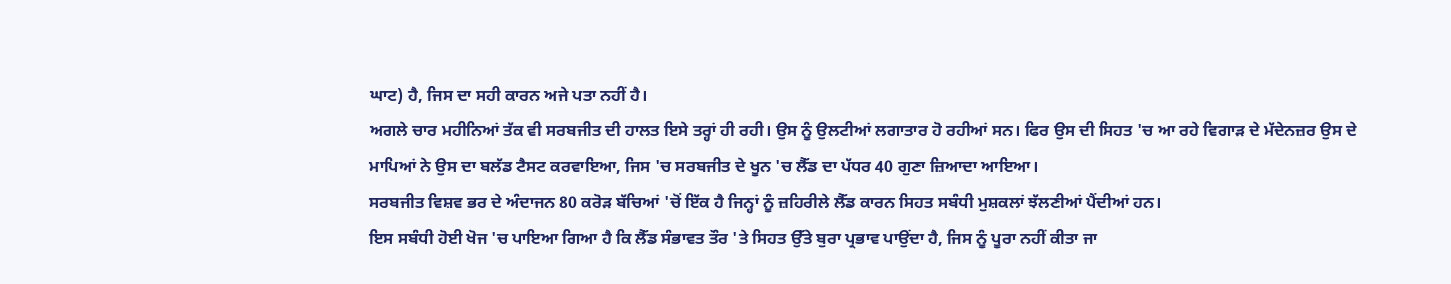ਘਾਟ) ਹੈ, ਜਿਸ ਦਾ ਸਹੀ ਕਾਰਨ ਅਜੇ ਪਤਾ ਨਹੀਂ ਹੈ।
ਅਗਲੇ ਚਾਰ ਮਹੀਨਿਆਂ ਤੱਕ ਵੀ ਸਰਬਜੀਤ ਦੀ ਹਾਲਤ ਇਸੇ ਤਰ੍ਹਾਂ ਹੀ ਰਹੀ। ਉਸ ਨੂੰ ਉਲਟੀਆਂ ਲਗਾਤਾਰ ਹੋ ਰਹੀਆਂ ਸਨ। ਫਿਰ ਉਸ ਦੀ ਸਿਹਤ 'ਚ ਆ ਰਹੇ ਵਿਗਾੜ ਦੇ ਮੱਦੇਨਜ਼ਰ ਉਸ ਦੇ ਮਾਪਿਆਂ ਨੇ ਉਸ ਦਾ ਬਲੱਡ ਟੈਸਟ ਕਰਵਾਇਆ, ਜਿਸ 'ਚ ਸਰਬਜੀਤ ਦੇ ਖੂਨ 'ਚ ਲੈੱਡ ਦਾ ਪੱਧਰ 40 ਗੁਣਾ ਜ਼ਿਆਦਾ ਆਇਆ।
ਸਰਬਜੀਤ ਵਿਸ਼ਵ ਭਰ ਦੇ ਅੰਦਾਜਨ 80 ਕਰੋੜ ਬੱਚਿਆਂ 'ਚੋਂ ਇੱਕ ਹੈ ਜਿਨ੍ਹਾਂ ਨੂੰ ਜ਼ਹਿਰੀਲੇ ਲੈੱਡ ਕਾਰਨ ਸਿਹਤ ਸਬੰਧੀ ਮੁਸ਼ਕਲਾਂ ਝੱਲਣੀਆਂ ਪੈਂਦੀਆਂ ਹਨ।
ਇਸ ਸਬੰਧੀ ਹੋਈ ਖੋਜ 'ਚ ਪਾਇਆ ਗਿਆ ਹੈ ਕਿ ਲੈੱਡ ਸੰਭਾਵਤ ਤੌਰ 'ਤੇ ਸਿਹਤ ਉੱਤੇ ਬੁਰਾ ਪ੍ਰਭਾਵ ਪਾਉਂਦਾ ਹੈ, ਜਿਸ ਨੂੰ ਪੂਰਾ ਨਹੀਂ ਕੀਤਾ ਜਾ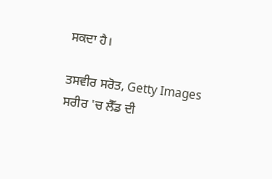ਸਕਦਾ ਹੈ।

ਤਸਵੀਰ ਸਰੋਤ, Getty Images
ਸਰੀਰ 'ਚ ਲੈੱਡ ਦੀ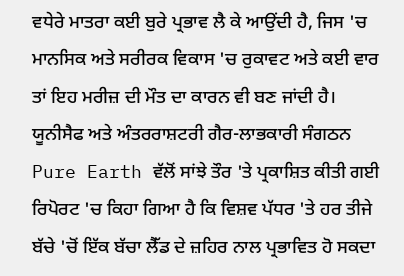ਵਧੇਰੇ ਮਾਤਰਾ ਕਈ ਬੁਰੇ ਪ੍ਰਭਾਵ ਲੈ ਕੇ ਆਉਂਦੀ ਹੈ, ਜਿਸ 'ਚ ਮਾਨਸਿਕ ਅਤੇ ਸਰੀਰਕ ਵਿਕਾਸ 'ਚ ਰੁਕਾਵਟ ਅਤੇ ਕਈ ਵਾਰ ਤਾਂ ਇਹ ਮਰੀਜ਼ ਦੀ ਮੌਤ ਦਾ ਕਾਰਨ ਵੀ ਬਣ ਜਾਂਦੀ ਹੈ।
ਯੂਨੀਸੈਫ ਅਤੇ ਅੰਤਰਰਾਸ਼ਟਰੀ ਗੈਰ-ਲਾਭਕਾਰੀ ਸੰਗਠਨ Pure Earth ਵੱਲੋਂ ਸਾਂਝੇ ਤੌਰ 'ਤੇ ਪ੍ਰਕਾਸ਼ਿਤ ਕੀਤੀ ਗਈ ਰਿਪੋਰਟ 'ਚ ਕਿਹਾ ਗਿਆ ਹੈ ਕਿ ਵਿਸ਼ਵ ਪੱਧਰ 'ਤੇ ਹਰ ਤੀਜੇ ਬੱਚੇ 'ਚੋਂ ਇੱਕ ਬੱਚਾ ਲੈੱਡ ਦੇ ਜ਼ਹਿਰ ਨਾਲ ਪ੍ਰਭਾਵਿਤ ਹੋ ਸਕਦਾ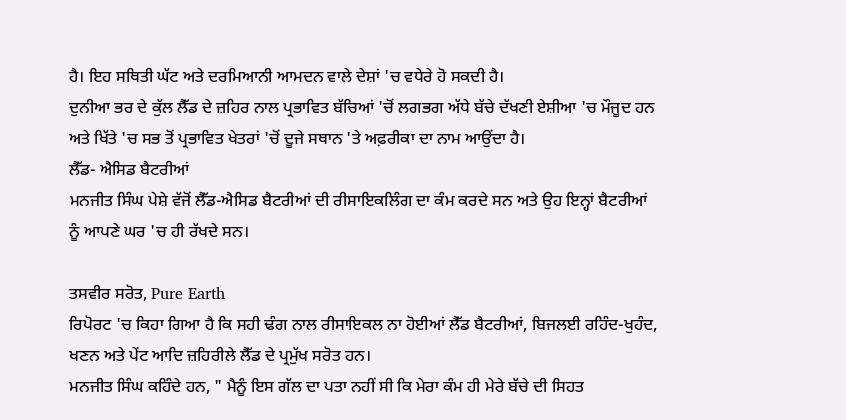ਹੈ। ਇਹ ਸਥਿਤੀ ਘੱਟ ਅਤੇ ਦਰਮਿਆਨੀ ਆਮਦਨ ਵਾਲੇ ਦੇਸ਼ਾਂ 'ਚ ਵਧੇਰੇ ਹੋ ਸਕਦੀ ਹੈ।
ਦੁਨੀਆ ਭਰ ਦੇ ਕੁੱਲ ਲੈੱਡ ਦੇ ਜ਼ਹਿਰ ਨਾਲ ਪ੍ਰਭਾਵਿਤ ਬੱਚਿਆਂ 'ਚੋਂ ਲਗਭਗ ਅੱਧੇ ਬੱਚੇ ਦੱਖਣੀ ਏਸ਼ੀਆ 'ਚ ਮੌਜੂਦ ਹਨ ਅਤੇ ਖਿੱਤੇ 'ਚ ਸਭ ਤੋਂ ਪ੍ਰਭਾਵਿਤ ਖੇਤਰਾਂ 'ਚੋਂ ਦੂਜੇ ਸਥਾਨ 'ਤੇ ਅਫ਼ਰੀਕਾ ਦਾ ਨਾਮ ਆਉਂਦਾ ਹੈ।
ਲੈੱਡ- ਐਸਿਡ ਬੈਟਰੀਆਂ
ਮਨਜੀਤ ਸਿੰਘ ਪੇਸ਼ੇ ਵੱਜੋਂ ਲੈੱਡ-ਐਸਿਡ ਬੈਟਰੀਆਂ ਦੀ ਰੀਸਾਇਕਲਿੰਗ ਦਾ ਕੰਮ ਕਰਦੇ ਸਨ ਅਤੇ ਉਹ ਇਨ੍ਹਾਂ ਬੈਟਰੀਆਂ ਨੂੰ ਆਪਣੇ ਘਰ 'ਚ ਹੀ ਰੱਖਦੇ ਸਨ।

ਤਸਵੀਰ ਸਰੋਤ, Pure Earth
ਰਿਪੋਰਟ 'ਚ ਕਿਹਾ ਗਿਆ ਹੈ ਕਿ ਸਹੀ ਢੰਗ ਨਾਲ ਰੀਸਾਇਕਲ ਨਾ ਹੋਈਆਂ ਲੈੱਡ ਬੈਟਰੀਆਂ, ਬਿਜਲਈ ਰਹਿੰਦ-ਖੁਹੰਦ, ਖਣਨ ਅਤੇ ਪੇਂਟ ਆਦਿ ਜ਼ਹਿਰੀਲੇ ਲੈੱਡ ਦੇ ਪ੍ਰਮੁੱਖ ਸਰੋਤ ਹਨ।
ਮਨਜੀਤ ਸਿੰਘ ਕਹਿੰਦੇ ਹਨ, " ਮੈਨੂੰ ਇਸ ਗੱਲ ਦਾ ਪਤਾ ਨਹੀਂ ਸੀ ਕਿ ਮੇਰਾ ਕੰਮ ਹੀ ਮੇਰੇ ਬੱਚੇ ਦੀ ਸਿਹਤ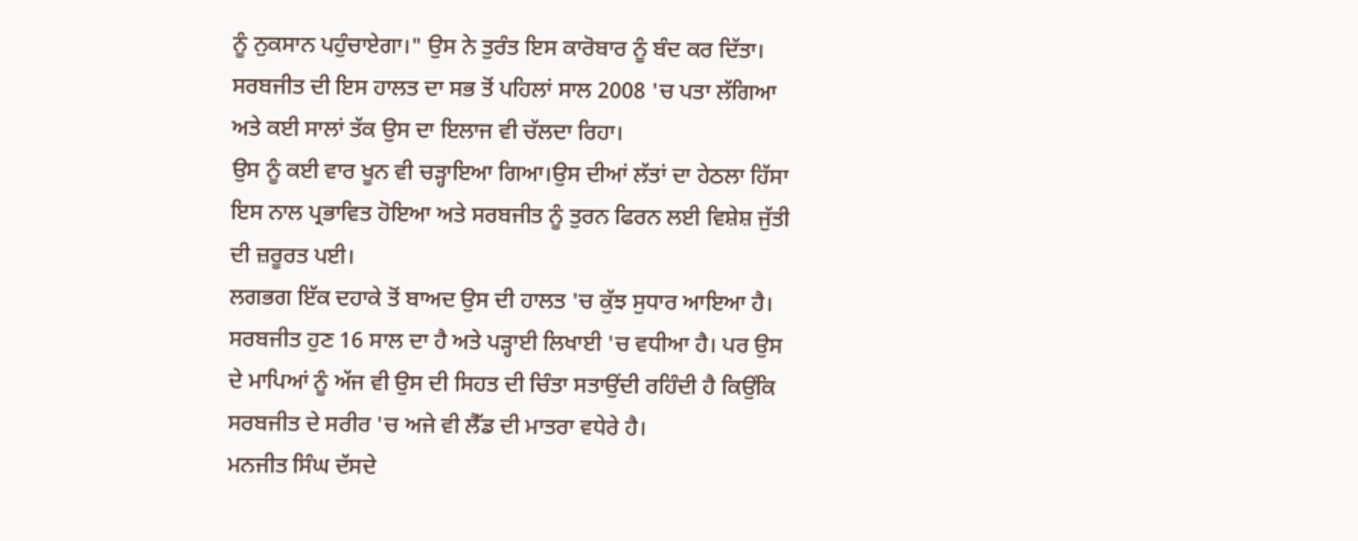ਨੂੰ ਨੁਕਸਾਨ ਪਹੁੰਚਾਏਗਾ।" ਉਸ ਨੇ ਤੁਰੰਤ ਇਸ ਕਾਰੋਬਾਰ ਨੂੰ ਬੰਦ ਕਰ ਦਿੱਤਾ।
ਸਰਬਜੀਤ ਦੀ ਇਸ ਹਾਲਤ ਦਾ ਸਭ ਤੋਂ ਪਹਿਲਾਂ ਸਾਲ 2008 'ਚ ਪਤਾ ਲੱਗਿਆ ਅਤੇ ਕਈ ਸਾਲਾਂ ਤੱਕ ਉਸ ਦਾ ਇਲਾਜ ਵੀ ਚੱਲਦਾ ਰਿਹਾ।
ਉਸ ਨੂੰ ਕਈ ਵਾਰ ਖੂਨ ਵੀ ਚੜ੍ਹਾਇਆ ਗਿਆ।ਉਸ ਦੀਆਂ ਲੱਤਾਂ ਦਾ ਹੇਠਲਾ ਹਿੱਸਾ ਇਸ ਨਾਲ ਪ੍ਰਭਾਵਿਤ ਹੋਇਆ ਅਤੇ ਸਰਬਜੀਤ ਨੂੰ ਤੁਰਨ ਫਿਰਨ ਲਈ ਵਿਸ਼ੇਸ਼ ਜੁੱਤੀ ਦੀ ਜ਼ਰੂਰਤ ਪਈ।
ਲਗਭਗ ਇੱਕ ਦਹਾਕੇ ਤੋਂ ਬਾਅਦ ਉਸ ਦੀ ਹਾਲਤ 'ਚ ਕੁੱਝ ਸੁਧਾਰ ਆਇਆ ਹੈ।
ਸਰਬਜੀਤ ਹੁਣ 16 ਸਾਲ ਦਾ ਹੈ ਅਤੇ ਪੜ੍ਹਾਈ ਲਿਖਾਈ 'ਚ ਵਧੀਆ ਹੈ। ਪਰ ਉਸ ਦੇ ਮਾਪਿਆਂ ਨੂੰ ਅੱਜ ਵੀ ਉਸ ਦੀ ਸਿਹਤ ਦੀ ਚਿੰਤਾ ਸਤਾਉਂਦੀ ਰਹਿੰਦੀ ਹੈ ਕਿਉਂਕਿ ਸਰਬਜੀਤ ਦੇ ਸਰੀਰ 'ਚ ਅਜੇ ਵੀ ਲੈੱਡ ਦੀ ਮਾਤਰਾ ਵਧੇਰੇ ਹੈ।
ਮਨਜੀਤ ਸਿੰਘ ਦੱਸਦੇ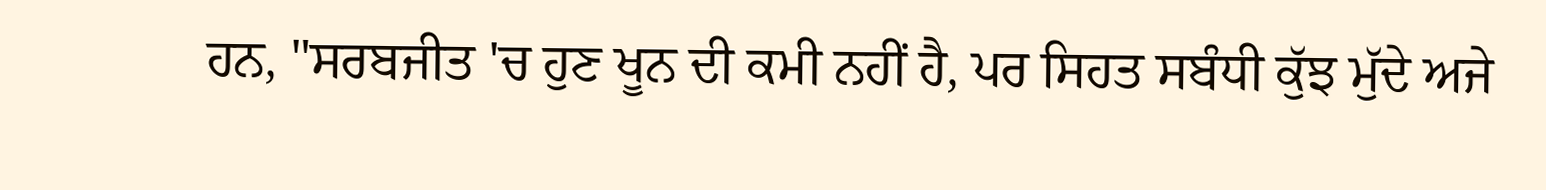ਹਨ, "ਸਰਬਜੀਤ 'ਚ ਹੁਣ ਖੂਨ ਦੀ ਕਮੀ ਨਹੀਂ ਹੈ, ਪਰ ਸਿਹਤ ਸਬੰਧੀ ਕੁੱਝ ਮੁੱਦੇ ਅਜੇ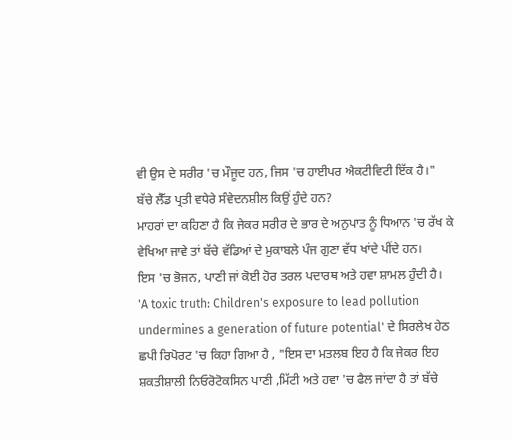ਵੀ ਉਸ ਦੇ ਸਰੀਰ 'ਚ ਮੌਜੂਦ ਹਨ, ਜਿਸ 'ਚ ਹਾਈਪਰ ਐਕਟੀਵਿਟੀ ਇੱਕ ਹੈ।"
ਬੱਚੇ ਲੈੱਡ ਪ੍ਰਤੀ ਵਧੇਰੇ ਸੰਵੇਦਨਸ਼ੀਲ ਕਿਉਂ ਹੁੰਦੇ ਹਨ?
ਮਾਹਰਾਂ ਦਾ ਕਹਿਣਾ ਹੈ ਕਿ ਜੇਕਰ ਸਰੀਰ ਦੇ ਭਾਰ ਦੇ ਅਨੁਪਾਤ ਨੂੰ ਧਿਆਨ 'ਚ ਰੱਖ ਕੇ ਵੇਖਿਆ ਜਾਵੇ ਤਾਂ ਬੱਚੇ ਵੱਡਿਆਂ ਦੇ ਮੁਕਾਬਲੇ ਪੰਜ ਗੁਣਾ ਵੱਧ ਖਾਂਦੇ ਪੀਂਦੇ ਹਨ।
ਇਸ 'ਚ ਭੋਜਨ, ਪਾਣੀ ਜਾਂ ਕੋਈ ਹੋਰ ਤਰਲ ਪਦਾਰਥ ਅਤੇ ਹਵਾ ਸ਼ਾਮਲ ਹੁੰਦੀ ਹੈ।
'A toxic truth: Children's exposure to lead pollution undermines a generation of future potential' ਦੇ ਸਿਰਲੇਖ ਹੇਠ ਛਪੀ ਰਿਪੋਰਟ 'ਚ ਕਿਹਾ ਗਿਆ ਹੈ , "ਇਸ ਦਾ ਮਤਲਬ ਇਹ ਹੈ ਕਿ ਜੇਕਰ ਇਹ ਸ਼ਕਤੀਸ਼ਾਲੀ ਨਿਓਰੋਟੋਕਸਿਨ ਪਾਣੀ ,ਮਿੱਟੀ ਅਤੇ ਹਵਾ 'ਚ ਫੈਲ ਜਾਂਦਾ ਹੈ ਤਾਂ ਬੱਚੇ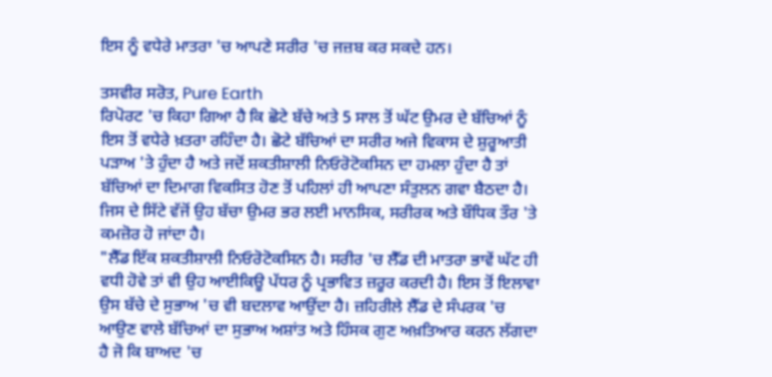ਇਸ ਨੂੰ ਵਧੇਰੇ ਮਾਤਰਾ 'ਚ ਆਪਣੇ ਸਰੀਰ 'ਚ ਜਜ਼ਬ ਕਰ ਸਕਦੇ ਹਨ।

ਤਸਵੀਰ ਸਰੋਤ, Pure Earth
ਰਿਪੋਰਟ 'ਚ ਕਿਹਾ ਗਿਆ ਹੈ ਕਿ ਛੋਟੇ ਬੱਚੇ ਅਤੇ 5 ਸਾਲ ਤੋਂ ਘੱਟ ਉਮਰ ਦੇ ਬੱਚਿਆਂ ਨੂੰ ਇਸ ਤੋਂ ਵਧੇਰੇ ਖ਼ਤਰਾ ਰਹਿੰਦਾ ਹੈ। ਛੋਟੇ ਬੱਚਿਆਂ ਦਾ ਸਰੀਰ ਅਜੇ ਵਿਕਾਸ ਦੇ ਸ਼ੁਰੂਆਤੀ ਪੜਾਅ 'ਤੇ ਹੁੰਦਾ ਹੈ ਅਤੇ ਜਦੋਂ ਸ਼ਕਤੀਸ਼ਾਲੀ ਨਿਓਰੋਟੋਕਸਿਨ ਦਾ ਹਮਲਾ ਹੁੰਦਾ ਹੈ ਤਾਂ ਬੱਚਿਆਂ ਦਾ ਦਿਮਾਗ ਵਿਕਸਿਤ ਹੋਣ ਤੋਂ ਪਹਿਲਾਂ ਹੀ ਆਪਣਾ ਸੰਤੁਲਨ ਗਵਾ ਬੈਠਦਾ ਹੈ।
ਜਿਸ ਦੇ ਸਿੱਟੇ ਵੱਜੋਂ ਉਹ ਬੱਚਾ ਉਮਰ ਭਰ ਲਈ ਮਾਨਸਿਕ, ਸਰੀਰਕ ਅਤੇ ਬੌਧਿਕ ਤੌਰ 'ਤੇ ਕਮਜ਼ੋਰ ਹੋ ਜਾਂਦਾ ਹੈ।
"ਲੈੱਡ ਇੱਕ ਸ਼ਕਤੀਸ਼ਾਲੀ ਨਿਓਰੋਟੋਕਸਿਨ ਹੈ। ਸਰੀਰ 'ਚ ਲੈੱਡ ਦੀ ਮਾਤਰਾ ਭਾਵੇਂ ਘੱਟ ਹੀ ਵਧੀ ਹੋਵੇ ਤਾਂ ਵੀ ਉਹ ਆਈਕਿਊ ਪੱਧਰ ਨੂੰ ਪ੍ਰਭਾਵਿਤ ਜ਼ਰੂਰ ਕਰਦੀ ਹੈ। ਇਸ ਤੋਂ ਇਲਾਵਾ ਉਸ ਬੱਚੇ ਦੇ ਸੁਭਾਅ 'ਚ ਵੀ ਬਦਲਾਵ ਆਉਂਦਾ ਹੈ। ਜ਼ਹਿਰੀਲੇ ਲੈੱਡ ਦੇ ਸੰਪਰਕ 'ਚ ਆਉਣ ਵਾਲੇ ਬੱਚਿਆਂ ਦਾ ਸੁਭਾਅ ਅਸ਼ਾਂਤ ਅਤੇ ਹਿੰਸਕ ਗੁਣ ਅਖ਼ਤਿਆਰ ਕਰਨ ਲੱਗਦਾ ਹੈ ਜੋ ਕਿ ਬਾਅਦ 'ਚ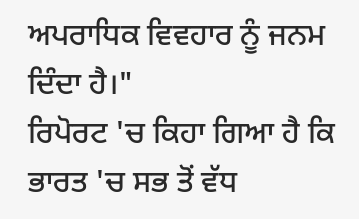ਅਪਰਾਧਿਕ ਵਿਵਹਾਰ ਨੂੰ ਜਨਮ ਦਿੰਦਾ ਹੈ।"
ਰਿਪੋਰਟ 'ਚ ਕਿਹਾ ਗਿਆ ਹੈ ਕਿ ਭਾਰਤ 'ਚ ਸਭ ਤੋਂ ਵੱਧ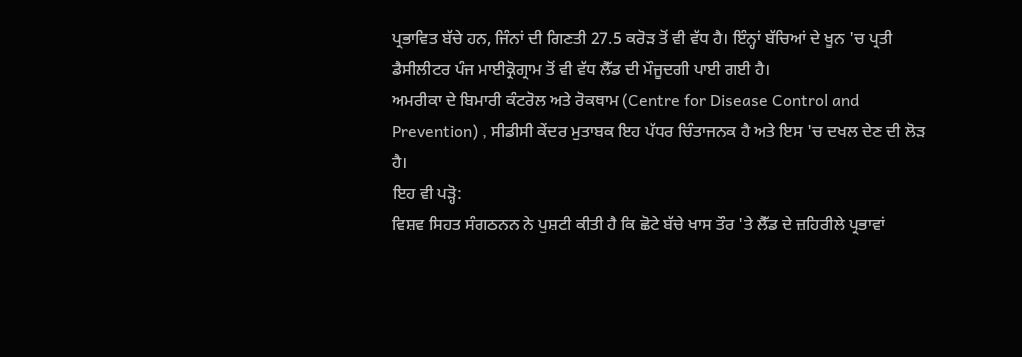ਪ੍ਰਭਾਵਿਤ ਬੱਚੇ ਹਨ, ਜਿੰਨਾਂ ਦੀ ਗਿਣਤੀ 27.5 ਕਰੋੜ ਤੋਂ ਵੀ ਵੱਧ ਹੈ। ਇੰਨ੍ਹਾਂ ਬੱਚਿਆਂ ਦੇ ਖੂਨ 'ਚ ਪ੍ਰਤੀ ਡੈਸੀਲੀਟਰ ਪੰਜ ਮਾਈਕ੍ਰੋਗ੍ਰਾਮ ਤੋਂ ਵੀ ਵੱਧ ਲੈੱਡ ਦੀ ਮੌਜੂਦਗੀ ਪਾਈ ਗਈ ਹੈ।
ਅਮਰੀਕਾ ਦੇ ਬਿਮਾਰੀ ਕੰਟਰੋਲ ਅਤੇ ਰੋਕਥਾਮ (Centre for Disease Control and Prevention) , ਸੀਡੀਸੀ ਕੇਂਦਰ ਮੁਤਾਬਕ ਇਹ ਪੱਧਰ ਚਿੰਤਾਜਨਕ ਹੈ ਅਤੇ ਇਸ 'ਚ ਦਖਲ ਦੇਣ ਦੀ ਲੋੜ ਹੈ।
ਇਹ ਵੀ ਪੜ੍ਹੋ:
ਵਿਸ਼ਵ ਸਿਹਤ ਸੰਗਠਨਨ ਨੇ ਪੁਸ਼ਟੀ ਕੀਤੀ ਹੈ ਕਿ ਛੋਟੇ ਬੱਚੇ ਖਾਸ ਤੌਰ 'ਤੇ ਲੈੱਡ ਦੇ ਜ਼ਹਿਰੀਲੇ ਪ੍ਰਭਾਵਾਂ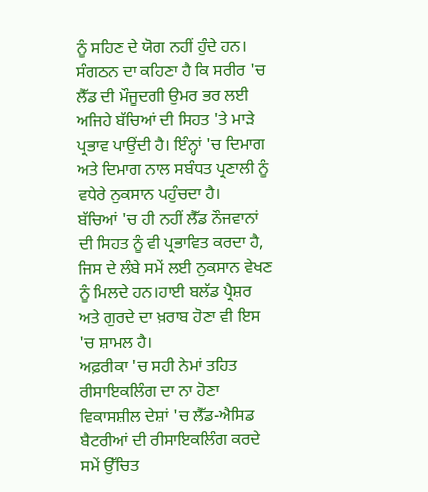ਨੂੰ ਸਹਿਣ ਦੇ ਯੋਗ ਨਹੀਂ ਹੁੰਦੇ ਹਨ।
ਸੰਗਠਨ ਦਾ ਕਹਿਣਾ ਹੈ ਕਿ ਸਰੀਰ 'ਚ ਲੈੱਡ ਦੀ ਮੌਜੂਦਗੀ ਉਮਰ ਭਰ ਲਈ ਅਜਿਹੇ ਬੱਚਿਆਂ ਦੀ ਸਿਹਤ 'ਤੇ ਮਾੜੇ ਪ੍ਰਭਾਵ ਪਾਉਂਦੀ ਹੈ। ਇੰਨ੍ਹਾਂ 'ਚ ਦਿਮਾਗ ਅਤੇ ਦਿਮਾਗ ਨਾਲ ਸਬੰਧਤ ਪ੍ਰਣਾਲੀ ਨੂੰ ਵਧੇਰੇ ਨੁਕਸਾਨ ਪਹੁੰਚਦਾ ਹੈ।
ਬੱਚਿਆਂ 'ਚ ਹੀ ਨਹੀਂ ਲੈੱਡ ਨੌਜਵਾਨਾਂ ਦੀ ਸਿਹਤ ਨੂੰ ਵੀ ਪ੍ਰਭਾਵਿਤ ਕਰਦਾ ਹੈ, ਜਿਸ ਦੇ ਲੰਬੇ ਸਮੇਂ ਲਈ ਨੁਕਸਾਨ ਵੇਖਣ ਨੂੰ ਮਿਲਦੇ ਹਨ।ਹਾਈ ਬਲੱਡ ਪ੍ਰੈਸ਼ਰ ਅਤੇ ਗੁਰਦੇ ਦਾ ਖ਼ਰਾਬ ਹੋਣਾ ਵੀ ਇਸ 'ਚ ਸ਼ਾਮਲ ਹੈ।
ਅਫ਼ਰੀਕਾ 'ਚ ਸਹੀ ਨੇਮਾਂ ਤਹਿਤ ਰੀਸਾਇਕਲਿੰਗ ਦਾ ਨਾ ਹੋਣਾ
ਵਿਕਾਸਸ਼ੀਲ ਦੇਸ਼ਾਂ 'ਚ ਲੈੱਡ-ਐਸਿਡ ਬੈਟਰੀਆਂ ਦੀ ਰੀਸਾਇਕਲਿੰਗ ਕਰਦੇ ਸਮੇਂ ਉੱਚਿਤ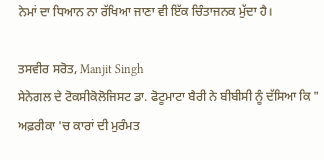ਨੇਮਾਂ ਦਾ ਧਿਆਨ ਨਾ ਰੱਖਿਆ ਜਾਣਾ ਵੀ ਇੱਕ ਚਿੰਤਾਜਨਕ ਮੁੱਦਾ ਹੈ।

ਤਸਵੀਰ ਸਰੋਤ, Manjit Singh
ਸੇਨੇਗਲ ਦੇ ਟੋਕਸੀਕੋਲੋਜਿਸਟ ਡਾ. ਫੋਟੂਮਾਟਾ ਬੈਰੀ ਨੇ ਬੀਬੀਸੀ ਨੂੰ ਦੱਸਿਆ ਕਿ " ਅਫ਼ਰੀਕਾ 'ਚ ਕਾਰਾਂ ਦੀ ਮੁਰੰਮਤ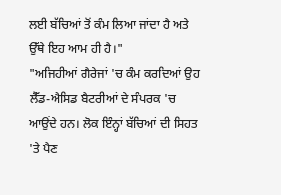ਲਈ ਬੱਚਿਆਂ ਤੋਂ ਕੰਮ ਲਿਆ ਜਾਂਦਾ ਹੈ ਅਤੇ ਉੱਥੇ ਇਹ ਆਮ ਹੀ ਹੈ।"
"ਅਜਿਹੀਆਂ ਗੈਰੇਜਾਂ 'ਚ ਕੰਮ ਕਰਦਿਆਂ ਉਹ ਲੈੱਡ-ਐਸਿਡ ਬੈਟਰੀਆਂ ਦੇ ਸੰਪਰਕ 'ਚ ਆਉਂਦੇ ਹਨ। ਲੋਕ ਇੰਨ੍ਹਾਂ ਬੱਚਿਆਂ ਦੀ ਸਿਹਤ 'ਤੇ ਪੈਣ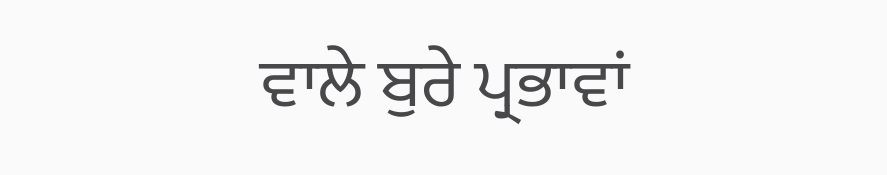ਵਾਲੇ ਬੁਰੇ ਪ੍ਰਭਾਵਾਂ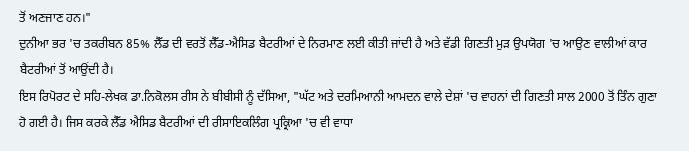ਤੋਂ ਅਣਜਾਣ ਹਨ।"
ਦੁਨੀਆ ਭਰ 'ਚ ਤਕਰੀਬਨ 85% ਲੈੱਡ ਦੀ ਵਰਤੋਂ ਲੈੱਡ-ਐਸਿਡ ਬੈਟਰੀਆਂ ਦੇ ਨਿਰਮਾਣ ਲਈ ਕੀਤੀ ਜਾਂਦੀ ਹੈ ਅਤੇ ਵੱਡੀ ਗਿਣਤੀ ਮੁੜ ਉਪਯੋਗ 'ਚ ਆਉਣ ਵਾਲੀਆਂ ਕਾਰ ਬੈਟਰੀਆਂ ਤੋਂ ਆਉਂਦੀ ਹੈ।
ਇਸ ਰਿਪੋਰਟ ਦੇ ਸਹਿ-ਲੇਖਕ ਡਾ.ਨਿਕੋਲਸ ਰੀਸ ਨੇ ਬੀਬੀਸੀ ਨੂੰ ਦੱਸਿਆ, "ਘੱਟ ਅਤੇ ਦਰਮਿਆਨੀ ਆਮਦਨ ਵਾਲੇ ਦੇਸ਼ਾਂ 'ਚ ਵਾਹਨਾਂ ਦੀ ਗਿਣਤੀ ਸਾਲ 2000 ਤੋਂ ਤਿੰਨ ਗੁਣਾ ਹੋ ਗਈ ਹੈ। ਜਿਸ ਕਰਕੇ ਲੈੱਡ ਐਸਿਡ ਬੈਟਰੀਆਂ ਦੀ ਰੀਸਾਇਕਲਿੰਗ ਪ੍ਰਕ੍ਰਿਆ 'ਚ ਵੀ ਵਾਧਾ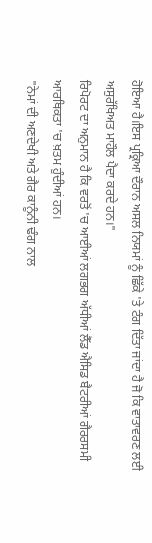ਹੋਇਆ ਹੈ।ਇਸ ਪ੍ਰਕ੍ਰਿਆ ਦੌਰਾਨ ਅਸਲ ਨਿਯਮਾਂ ਨੂੰ ਛਿੱਕੇ 'ਤੇ ਟੰਗ ਦਿੱਤਾ ਜਾਂਦਾ ਹੈ ਜੋ ਕਿ ਵਾਤਾਵਰਣ ਲਈ ਅਸੁਰੱਖਿਅਤ ਮਾਹੌਲ ਪੈਦਾ ਕਰਦੇ ਹਨ।"
ਰਿਪੋਰਟ ਦਾ ਅਨੁਮਾਨ ਹੈ ਕਿ ਵਰਤੋਂ 'ਚ ਆਈਆਂ ਲਗਭਗ ਅੱਧੀਆਂ ਲੈੱਡ ਐਸਿਡ ਬੈਟਰੀਆਂ ਗੈਰਰਸਮੀ ਆਰਥਿਕਤਾ 'ਚ ਖ਼ਤਮ ਹੁੰਦੀਆਂ ਹਨ।
"ਨੇਮਾਂ ਦੀ ਅਣਦੇਖੀ ਅਤੇ ਗੈਰ ਕਾਨੂੰਨੀ ਢੰਗ ਨਾਲ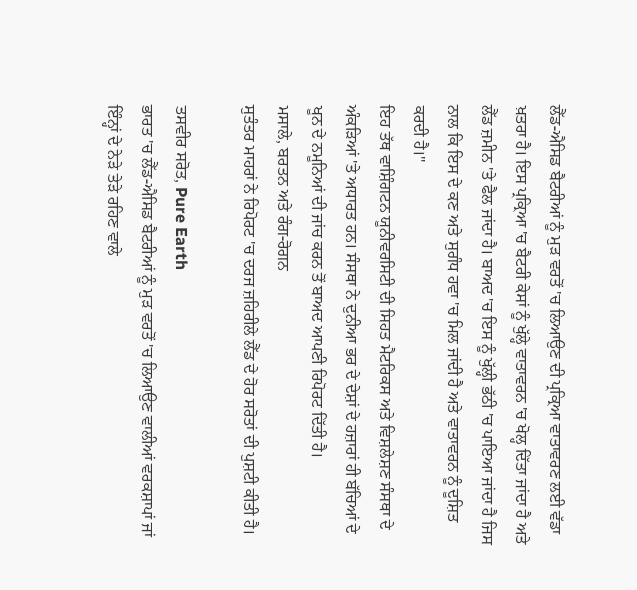ਲੈੱਡ-ਐਸਿਡ ਬੈਟਰੀਆਂ ਨੂੰ ਮੁੜ ਵਰਤੋਂ 'ਚ ਲਿਆਉਣ ਦੀ ਪ੍ਰਕ੍ਰਿਆ ਵਾਤਾਵਰਣ ਲਈ ਵੱਡਾ ਖ਼ਤਰਾ ਹੈ। ਇਸ ਪ੍ਰਕ੍ਰਿਆ 'ਚ ਬੈਟਰੀ ਕੇਸਾਂ ਨੂੰ ਖੁੱਲ੍ਹੇ ਵਾਤਾਵਰਨ 'ਚ ਖੋਲ੍ਹ ਦਿੱਤਾ ਜਾਂਦਾ ਹੈ ਅਤੇ ਲੈੱਡ ਜ਼ਮੀਨ 'ਤੇ ਫੈਲ ਜਾਂਦਾ ਹੈ। ਬਾਅਦ 'ਚ ਇਸ ਨੂੰ ਖੁੱਲ੍ਹੀ ਭੱਠੀ 'ਚ ਪਾਇਆ ਜਾਂਦਾ ਹੈ ਜਿਸ ਨਾਲ ਕਿ ਇਸ ਦੇ ਕਣ ਅਤੇ ਸੁਗੰਧ ਹਵਾ 'ਚ ਮਿਲ ਜਾਂਦੀ ਹੈ ਅਤੇ ਵਾਤਾਵਰਨ ਨੂੰ ਦੂਸ਼ਿਤ ਕਰਦੀ ਹੈ।"
ਇਹ ਤੱਥ ਵਾਸ਼ਿੰਗਟਨ ਯੂਨੀਵਰਸਿਟੀ ਦੀ ਸਿਹਤ ਮੈਟਰਿਕਸ ਅਤੇ ਵਿਸ਼ਲੇਸ਼ਣ ਸੰਸਥਾ ਦੇ ਅੰਕੜਿਆਂ 'ਤੇ ਅਧਾਰਤ ਹਨ। ਸੰਸਥਾ ਨੇ ਦੁਨੀਆ ਭਰ ਦੇ ਦੇਸ਼ਾਂ ਦੇ ਹਜ਼ਾਰਾਂ ਹੀ ਬੱਚਿਆਂ ਦੇ ਖੂਨ ਦੇ ਨਮੂਨਿਆਂ ਦੀ ਜਾਂਚ ਕਰਨ ਤੋਂ ਬਾਅਦ ਆਪਣੀ ਰਿਪੋਰਟ ਦਿੱਤੀ ਹੈ।
ਮਸਾਲੇ, ਬਰਤਨ ਅਤੇ ਰੰਗ-ਰੋਗਨ
ਸੁਤੰਤਰ ਮਾਹਰਾਂ ਨੇ ਰਿਪੋਰਟ 'ਚ ਦਰਜ ਜ਼ਹਿਰੀਲੇ ਲੈੱਡ ਦੇ ਹੋਰ ਸਰੋਤਾਂ ਦੀ ਪੁਸ਼ਟੀ ਕੀਤੀ ਹੈ।

ਤਸਵੀਰ ਸਰੋਤ, Pure Earth
ਭਾਰਤ 'ਚ ਲੈੱਡ-ਐਸਿਡ ਬੈਟਰੀਆਂ ਨੂੰ ਮੁੜ ਵਰਤੋਂ 'ਚ ਲਿਆਉਣ ਵਾਲੀਆਂ ਵਰਕਸ਼ਾਪਾਂ ਜਾਂ ਇੰਨ੍ਹਾਂ ਦੇ ਨੇੜੇ ਤੇੜੇ ਰਹਿਣ ਵਾਲੇ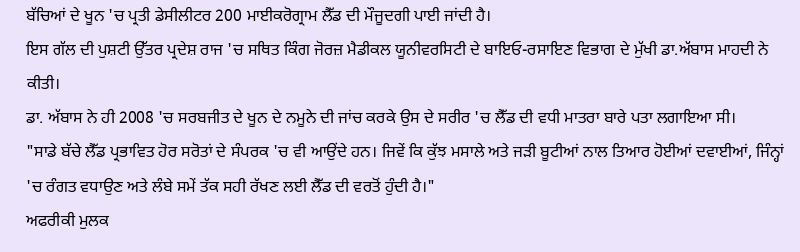ਬੱਚਿਆਂ ਦੇ ਖੂਨ 'ਚ ਪ੍ਰਤੀ ਡੇਸੀਲੀਟਰ 200 ਮਾਈਕਰੋਗ੍ਰਾਮ ਲੈੱਡ ਦੀ ਮੌਜੂਦਗੀ ਪਾਈ ਜਾਂਦੀ ਹੈ।
ਇਸ ਗੱਲ ਦੀ ਪੁਸ਼ਟੀ ਉੱਤਰ ਪ੍ਰਦੇਸ਼ ਰਾਜ 'ਚ ਸਥਿਤ ਕਿੰਗ ਜੋਰਜ਼ ਮੈਡੀਕਲ ਯੂਨੀਵਰਸਿਟੀ ਦੇ ਬਾਇਓ-ਰਸਾਇਣ ਵਿਭਾਗ ਦੇ ਮੁੱਖੀ ਡਾ.ਅੱਬਾਸ ਮਾਹਦੀ ਨੇ ਕੀਤੀ।
ਡਾ. ਅੱਬਾਸ ਨੇ ਹੀ 2008 'ਚ ਸਰਬਜੀਤ ਦੇ ਖੂਨ ਦੇ ਨਮੂਨੇ ਦੀ ਜਾਂਚ ਕਰਕੇ ਉਸ ਦੇ ਸਰੀਰ 'ਚ ਲੈੱਡ ਦੀ ਵਧੀ ਮਾਤਰਾ ਬਾਰੇ ਪਤਾ ਲਗਾਇਆ ਸੀ।
"ਸਾਡੇ ਬੱਚੇ ਲੈੱਡ ਪ੍ਰਭਾਵਿਤ ਹੋਰ ਸਰੋਤਾਂ ਦੇ ਸੰਪਰਕ 'ਚ ਵੀ ਆਉਂਦੇ ਹਨ। ਜਿਵੇਂ ਕਿ ਕੁੱਝ ਮਸਾਲੇ ਅਤੇ ਜੜੀ ਬੂਟੀਆਂ ਨਾਲ ਤਿਆਰ ਹੋਈਆਂ ਦਵਾਈਆਂ, ਜਿੰਨ੍ਹਾਂ 'ਚ ਰੰਗਤ ਵਧਾਉਣ ਅਤੇ ਲੰਬੇ ਸਮੇਂ ਤੱਕ ਸਹੀ ਰੱਖਣ ਲਈ ਲੈੱਡ ਦੀ ਵਰਤੋਂ ਹੁੰਦੀ ਹੈ।"
ਅਫਰੀਕੀ ਮੁਲਕ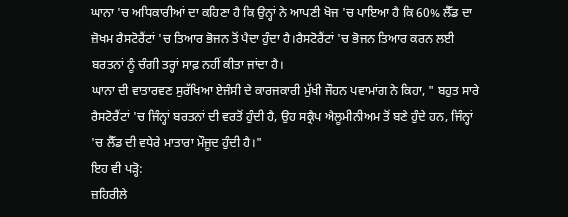ਘਾਨਾ 'ਚ ਅਧਿਕਾਰੀਆਂ ਦਾ ਕਹਿਣਾ ਹੈ ਕਿ ਉਨ੍ਹਾਂ ਨੇ ਆਪਣੀ ਖੋਜ 'ਚ ਪਾਇਆ ਹੈ ਕਿ 60% ਲੈੱਡ ਦਾ ਜ਼ੋਖਮ ਰੈਸਟੋਰੈਂਟਾਂ 'ਚ ਤਿਆਰ ਭੋਜਨ ਤੋਂ ਪੈਦਾ ਹੁੰਦਾ ਹੈ।ਰੈਸਟੋਰੈਂਟਾਂ 'ਚ ਭੋਜਨ ਤਿਆਰ ਕਰਨ ਲਈ ਬਰਤਨਾਂ ਨੂੰ ਚੰਗੀ ਤਰ੍ਹਾਂ ਸਾਫ਼ ਨਹੀਂ ਕੀਤਾ ਜਾਂਦਾ ਹੈ।
ਘਾਨਾ ਦੀ ਵਾਤਾਰਵਣ ਸੁਰੱਖਿਆ ਏਜੰਸੀ ਦੇ ਕਾਰਜਕਾਰੀ ਮੁੱਖੀ ਜੌਹਨ ਪਵਾਮਾਂਗ ਨੇ ਕਿਹਾ, " ਬਹੁਤ ਸਾਰੇ ਰੈਸਟੋਰੈਂਟਾਂ 'ਚ ਜਿੰਨ੍ਹਾਂ ਬਰਤਨਾਂ ਦੀ ਵਰਤੋਂ ਹੁੰਦੀ ਹੈ, ਉਹ ਸਕ੍ਰੈਪ ਐਲੂਮੀਨੀਅਮ ਤੋਂ ਬਣੇ ਹੁੰਦੇ ਹਨ, ਜਿੰਨ੍ਹਾਂ 'ਚ ਲੈੱਡ ਦੀ ਵਧੇਰੇ ਮਾਤਾਰਾ ਮੌਜੂਦ ਹੁੰਦੀ ਹੈ।"
ਇਹ ਵੀ ਪੜ੍ਹੋ:
ਜ਼ਹਿਰੀਲੇ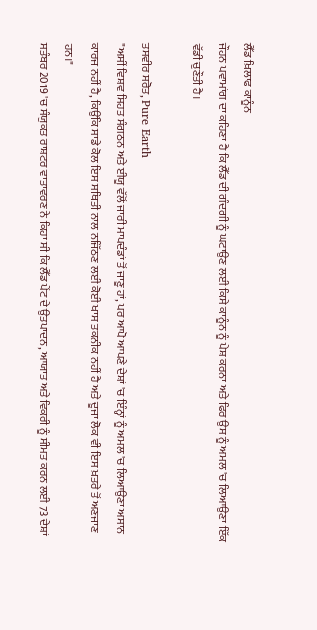ਲੈੱਡ ਖ਼ਿਲਾਫ ਕਾਨੂੰਨ
ਜੌਹਨ ਪਵਾਮਾਂਗ ਦਾ ਕਹਿਣਾ ਹੈ ਕਿ ਲੈੱਡ ਦੀ ਗੰਦਗੀ ਨੂੰ ਘਟਾਉਣ ਲਈ ਕਿਸੇ ਕਾਨੂੰਨ ਨੂੰ ਪੇਸ਼ ਕਰਨਾ ਅਤੇ ਫਿਰ ਉਸ ਨੂੰ ਅਮਲ 'ਚ ਲਿਆਉਣਾ ਇੱਕ ਵੱਡੀ ਚੁਣੌਤੀ ਹੈ।

ਤਸਵੀਰ ਸਰੋਤ, Pure Earth
"ਅਸੀਂ ਵਿਸ਼ਵ ਸਿਹਤ ਸੰਗਠਨ ਅਤੇ ਈਯੂ ਵੱਲੋਂ ਜਾਰੀ ਮਾਪਦੰਡਾਂ ਤੋਂ ਜਾਣੂ ਹਾਂ, ਪਰ ਆਪੋ ਆਪਣੇ ਦੇਸ਼ਾਂ 'ਚ ਇੰਨ੍ਹਾਂ ਨੂੰ ਅਮਲ 'ਚ ਲਿਆਉਣਾ ਅਸਾਨ ਕਾਰਜ ਨਹੀਂ ਹੈ, ਕਿਉਂਕਿ ਸਾਡੇ ਕੋਲ ਇਸ ਸਥਿਤੀ ਨਾਲ ਨਜਿੱਠਣ ਲਈ ਕੋਈ ਖਾਸ ਤਕਨੀਕ ਨਹੀਂ ਹੈ ਅਤੇ ਦੂਜਾ ਲੋਕ ਵੀ ਇਸ ਖ਼ਤਰੇ ਤੋਂ ਅਣਜਾਣ ਹਨ।"
ਸਤੰਬਰ 2019 'ਚ ਸੰਯੁਕਤ ਰਾਸ਼ਟਰ ਵਾਤਾਵਰਣ ਨੇ ਕਿਹਾ ਸੀ ਕਿ ਲੈੱਡ ਪੇਂਟ ਦੇ ਉਤਪਾਦਨ, ਆਯਾਤ ਅਤੇ ਵਿਕਰੀ ਨੂੰ ਸੀਮਤ ਕਰਨ ਲਈ 73 ਦੇਸ਼ਾਂ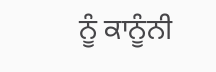ਨੂੰ ਕਾਨੂੰਨੀ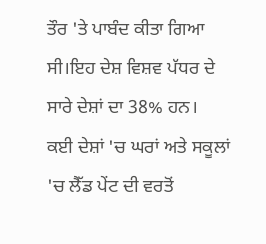ਤੌਰ 'ਤੇ ਪਾਬੰਦ ਕੀਤਾ ਗਿਆ ਸੀ।ਇਹ ਦੇਸ਼ ਵਿਸ਼ਵ ਪੱਧਰ ਦੇ ਸਾਰੇ ਦੇਸ਼ਾਂ ਦਾ 38% ਹਨ।
ਕਈ ਦੇਸ਼ਾਂ 'ਚ ਘਰਾਂ ਅਤੇ ਸਕੂਲਾਂ 'ਚ ਲੈੱਡ ਪੇਂਟ ਦੀ ਵਰਤੋਂ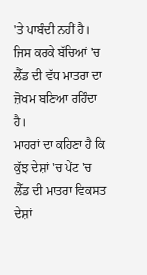'ਤੇ ਪਾਬੰਦੀ ਨਹੀਂ ਹੈ। ਜਿਸ ਕਰਕੇ ਬੱਚਿਆਂ 'ਚ ਲੈੱਡ ਦੀ ਵੱਧ ਮਾਤਰਾ ਦਾ ਜ਼ੋਖਮ ਬਣਿਆ ਰਹਿੰਦਾ ਹੈ।
ਮਾਹਰਾਂ ਦਾ ਕਹਿਣਾ ਹੈ ਕਿ ਕੁੱਝ ਦੇਸ਼ਾਂ 'ਚ ਪੇਂਟ 'ਚ ਲੈੱਡ ਦੀ ਮਾਤਰਾ ਵਿਕਸਤ ਦੇਸ਼ਾਂ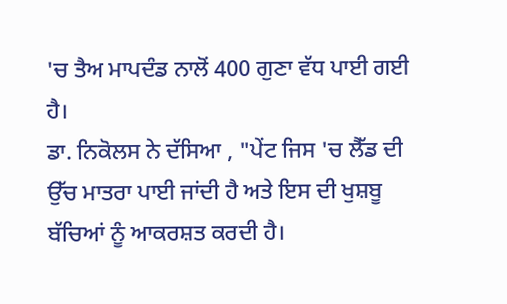'ਚ ਤੈਅ ਮਾਪਦੰਡ ਨਾਲੋਂ 400 ਗੁਣਾ ਵੱਧ ਪਾਈ ਗਈ ਹੈ।
ਡਾ. ਨਿਕੋਲਸ ਨੇ ਦੱਸਿਆ , "ਪੇਂਟ ਜਿਸ 'ਚ ਲੈੱਡ ਦੀ ਉੱਚ ਮਾਤਰਾ ਪਾਈ ਜਾਂਦੀ ਹੈ ਅਤੇ ਇਸ ਦੀ ਖੁਸ਼ਬੂ ਬੱਚਿਆਂ ਨੂੰ ਆਕਰਸ਼ਤ ਕਰਦੀ ਹੈ।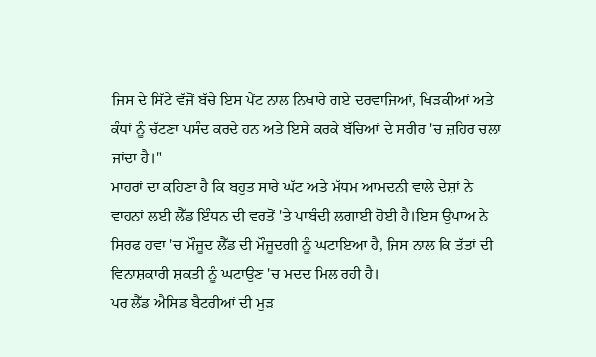ਜਿਸ ਦੇ ਸਿੱਟੇ ਵੱਜੋਂ ਬੱਚੇ ਇਸ ਪੇਂਟ ਨਾਲ ਨਿਖਾਰੇ ਗਏ ਦਰਵਾਜਿਆਂ, ਖਿੜਕੀਆਂ ਅਤੇ ਕੰਧਾਂ ਨੂੰ ਚੱਟਣਾ ਪਸੰਦ ਕਰਦੇ ਹਨ ਅਤੇ ਇਸੇ ਕਰਕੇ ਬੱਚਿਆਂ ਦੇ ਸਰੀਰ 'ਚ ਜ਼ਹਿਰ ਚਲਾ ਜਾਂਦਾ ਹੈ।"
ਮਾਹਰਾਂ ਦਾ ਕਹਿਣਾ ਹੈ ਕਿ ਬਹੁਤ ਸਾਰੇ ਘੱਟ ਅਤੇ ਮੱਧਮ ਆਮਦਨੀ ਵਾਲੇ ਦੇਸ਼ਾਂ ਨੇ ਵਾਹਨਾਂ ਲਈ ਲੈੱਡ ਇੰਧਨ ਦੀ ਵਰਤੋਂ 'ਤੇ ਪਾਬੰਦੀ ਲਗਾਈ ਹੋਈ ਹੈ।ਇਸ ਉਪਾਅ ਨੇ ਸਿਰਫ ਹਵਾ 'ਚ ਮੌਜੂਦ ਲੈੱਡ ਦੀ ਮੌਜੂਦਗੀ ਨੂੰ ਘਟਾਇਆ ਹੈ, ਜਿਸ ਨਾਲ ਕਿ ਤੱਤਾਂ ਦੀ ਵਿਨਾਸ਼ਕਾਰੀ ਸ਼ਕਤੀ ਨੂੰ ਘਟਾਉਣ 'ਚ ਮਦਦ ਮਿਲ ਰਹੀ ਹੈ।
ਪਰ ਲੈੱਡ ਐਸਿਡ ਬੈਟਰੀਆਂ ਦੀ ਮੁੜ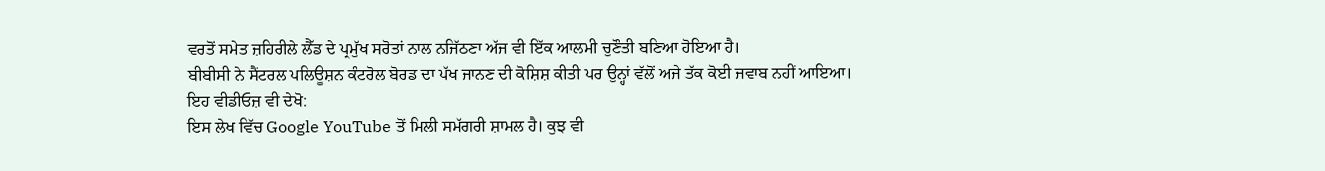ਵਰਤੋਂ ਸਮੇਤ ਜ਼ਹਿਰੀਲੇ ਲੈੱਡ ਦੇ ਪ੍ਰਮੁੱਖ ਸਰੋਤਾਂ ਨਾਲ ਨਜਿੱਠਣਾ ਅੱਜ ਵੀ ਇੱਕ ਆਲਮੀ ਚੁਣੌਤੀ ਬਣਿਆ ਹੋਇਆ ਹੈ।
ਬੀਬੀਸੀ ਨੇ ਸੈਂਟਰਲ ਪਲਿਊਸ਼ਨ ਕੰਟਰੋਲ ਬੋਰਡ ਦਾ ਪੱਖ ਜਾਨਣ ਦੀ ਕੋਸ਼ਿਸ਼ ਕੀਤੀ ਪਰ ਉਨ੍ਹਾਂ ਵੱਲੋਂ ਅਜੇ ਤੱਕ ਕੋਈ ਜਵਾਬ ਨਹੀਂ ਆਇਆ।
ਇਹ ਵੀਡੀਓਜ਼ ਵੀ ਦੇਖੋ:
ਇਸ ਲੇਖ ਵਿੱਚ Google YouTube ਤੋਂ ਮਿਲੀ ਸਮੱਗਰੀ ਸ਼ਾਮਲ ਹੈ। ਕੁਝ ਵੀ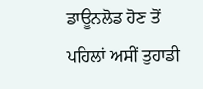ਡਾਊਨਲੋਡ ਹੋਣ ਤੋਂ ਪਹਿਲਾਂ ਅਸੀਂ ਤੁਹਾਡੀ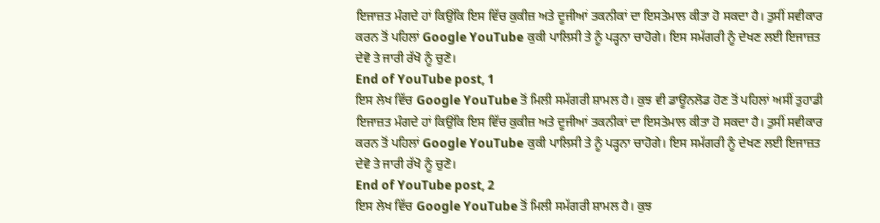ਇਜਾਜ਼ਤ ਮੰਗਦੇ ਹਾਂ ਕਿਉਂਕਿ ਇਸ ਵਿੱਚ ਕੁਕੀਜ਼ ਅਤੇ ਦੂਜੀਆਂ ਤਕਨੀਕਾਂ ਦਾ ਇਸਤੇਮਾਲ ਕੀਤਾ ਹੋ ਸਕਦਾ ਹੈ। ਤੁਸੀਂ ਸਵੀਕਾਰ ਕਰਨ ਤੋਂ ਪਹਿਲਾਂ Google YouTube ਕੁਕੀ ਪਾਲਿਸੀ ਤੇ ਨੂੰ ਪੜ੍ਹਨਾ ਚਾਹੋਗੇ। ਇਸ ਸਮੱਗਰੀ ਨੂੰ ਦੇਖਣ ਲਈ ਇਜਾਜ਼ਤ ਦੇਵੋ ਤੇ ਜਾਰੀ ਰੱਖੋ ਨੂੰ ਚੁਣੋ।
End of YouTube post, 1
ਇਸ ਲੇਖ ਵਿੱਚ Google YouTube ਤੋਂ ਮਿਲੀ ਸਮੱਗਰੀ ਸ਼ਾਮਲ ਹੈ। ਕੁਝ ਵੀ ਡਾਊਨਲੋਡ ਹੋਣ ਤੋਂ ਪਹਿਲਾਂ ਅਸੀਂ ਤੁਹਾਡੀ ਇਜਾਜ਼ਤ ਮੰਗਦੇ ਹਾਂ ਕਿਉਂਕਿ ਇਸ ਵਿੱਚ ਕੁਕੀਜ਼ ਅਤੇ ਦੂਜੀਆਂ ਤਕਨੀਕਾਂ ਦਾ ਇਸਤੇਮਾਲ ਕੀਤਾ ਹੋ ਸਕਦਾ ਹੈ। ਤੁਸੀਂ ਸਵੀਕਾਰ ਕਰਨ ਤੋਂ ਪਹਿਲਾਂ Google YouTube ਕੁਕੀ ਪਾਲਿਸੀ ਤੇ ਨੂੰ ਪੜ੍ਹਨਾ ਚਾਹੋਗੇ। ਇਸ ਸਮੱਗਰੀ ਨੂੰ ਦੇਖਣ ਲਈ ਇਜਾਜ਼ਤ ਦੇਵੋ ਤੇ ਜਾਰੀ ਰੱਖੋ ਨੂੰ ਚੁਣੋ।
End of YouTube post, 2
ਇਸ ਲੇਖ ਵਿੱਚ Google YouTube ਤੋਂ ਮਿਲੀ ਸਮੱਗਰੀ ਸ਼ਾਮਲ ਹੈ। ਕੁਝ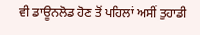ਵੀ ਡਾਊਨਲੋਡ ਹੋਣ ਤੋਂ ਪਹਿਲਾਂ ਅਸੀਂ ਤੁਹਾਡੀ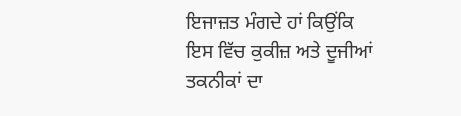ਇਜਾਜ਼ਤ ਮੰਗਦੇ ਹਾਂ ਕਿਉਂਕਿ ਇਸ ਵਿੱਚ ਕੁਕੀਜ਼ ਅਤੇ ਦੂਜੀਆਂ ਤਕਨੀਕਾਂ ਦਾ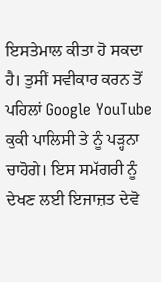ਇਸਤੇਮਾਲ ਕੀਤਾ ਹੋ ਸਕਦਾ ਹੈ। ਤੁਸੀਂ ਸਵੀਕਾਰ ਕਰਨ ਤੋਂ ਪਹਿਲਾਂ Google YouTube ਕੁਕੀ ਪਾਲਿਸੀ ਤੇ ਨੂੰ ਪੜ੍ਹਨਾ ਚਾਹੋਗੇ। ਇਸ ਸਮੱਗਰੀ ਨੂੰ ਦੇਖਣ ਲਈ ਇਜਾਜ਼ਤ ਦੇਵੋ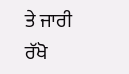ਤੇ ਜਾਰੀ ਰੱਖੋ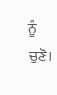ਨੂੰ ਚੁਣੋ।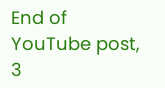End of YouTube post, 3